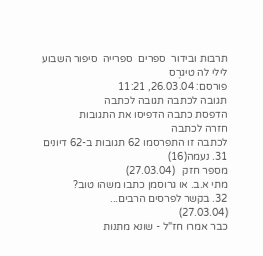תרבות ובידור  ספרים  ספרייה  סיפור השבוע
לילי לה טיגרֶס
פורסם: 26.03.04, 11:21
תגובה לכתבה תגובה לכתבה
הדפסת כתבה הדפיסו את התגובות
חזרה לכתבה
לכתבה זו התפרסמו 62 תגובות ב-62 דיונים
31. נעמה(16)
מספר חזק   (27.03.04)
מתי א.ב. או גרוסמן כתבו משהו טוב?
32. בקשר לפרסים הרבים...
(27.03.04)
כבר אמרו חז"ל - שונא מתנות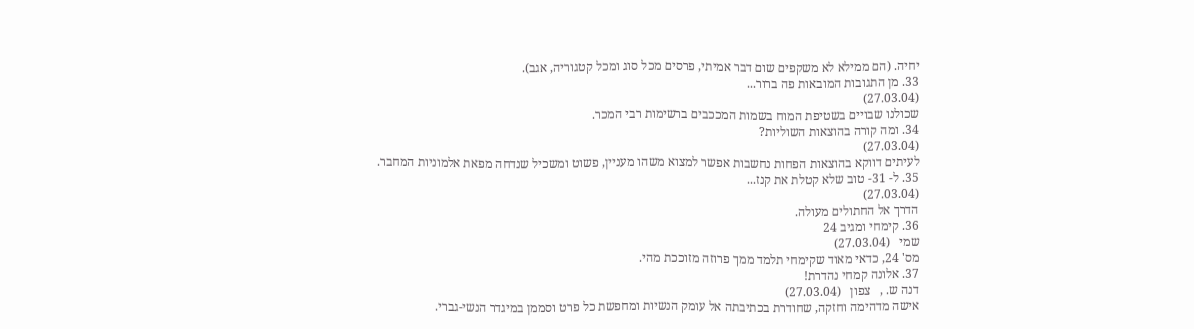יחיה. (הם ממילא לא משקפים שום דבר אמיתי, פרסים מכל סוג ומכל קטגוריה, אגב).
33. מן התגובות המובאות פה ברור...
(27.03.04)
שכולנו שבויים בשטיפת המוח בשמות המככבים ברשימות רבי המכר.
34. ומה קורה בהוצאות השוליות?
(27.03.04)
לעיתים דווקא בהוצאות הפחות נחשבות אפשר למצוא משהו מעניין, פשוט ומשכיל שנדחה מפאת אלמוניות המחבר.
35. ל- 31- טוב שלא קטלת את קנז...
(27.03.04)
הדרך אל החתולים מעולה.
36. קימחי ומגיב 24
שמי   (27.03.04)
מס' 24, כדאי מאוד שקימחי תלמד ממך פרוזה מזוככת מהי.
37. אלונה קמחי נהדרת!
דנה ש. ,   צפון   (27.03.04)
אישה מדהימה וחזקה, שחודרת בכתיבתה אל עומק הנשיות ומחפשת כל פרט וסממן במיגדר הנשי-גברי.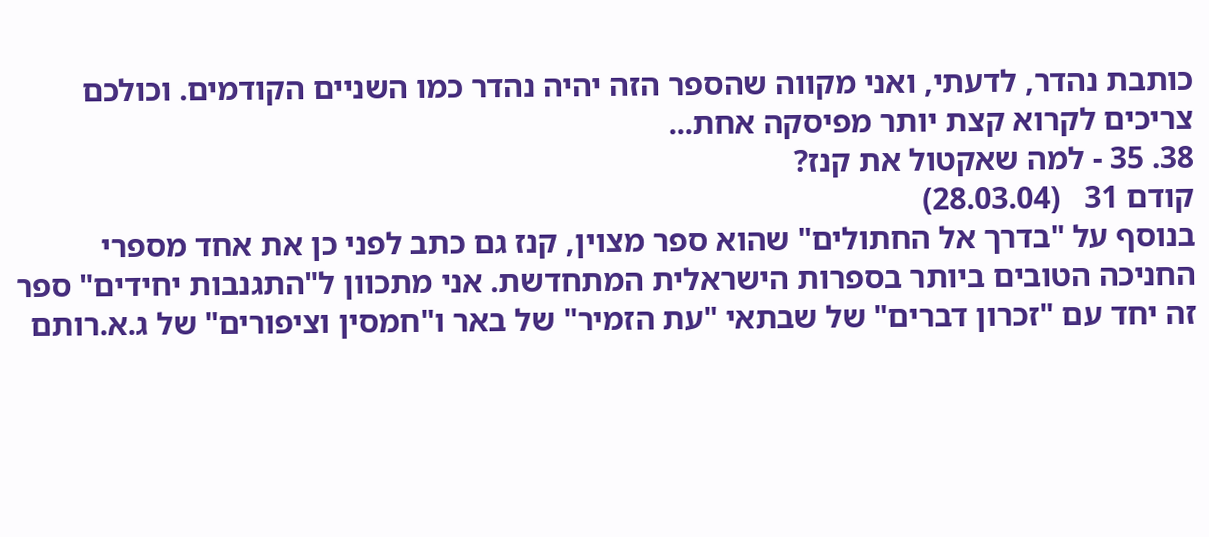כותבת נהדר, לדעתי, ואני מקווה שהספר הזה יהיה נהדר כמו השניים הקודמים. וכולכם צריכים לקרוא קצת יותר מפיסקה אחת...
38. 35 - למה שאקטול את קנז?
קודם 31   (28.03.04)
בנוסף על "בדרך אל החתולים" שהוא ספר מצוין, קנז גם כתב לפני כן את אחד מספרי החניכה הטובים ביותר בספרות הישראלית המתחדשת. אני מתכוון ל"התגנבות יחידים" ספר זה יחד עם "זכרון דברים" של שבתאי "עת הזמיר" של באר ו"חמסין וציפורים" של ג.א.רותם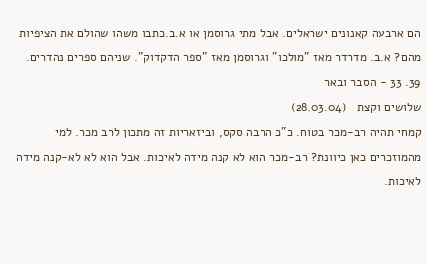הם ארבעה קאנונים ישראלים. אבל מתי גרוסמן או א.ב.כתבו משהו שהולם את הציפיות מהם? א.ב. מדרדר מאז "מולכו" וגרוסמן מאז "ספר הדקדוק". שניהם ספרים נהדרים.
39. 33 - הסבר ובאר
שלושים וקצת   (28.03.04)
קמחי תהיה רב-מכר בטוח. כ"כ הרבה סקס, וביזאריות זה מתכון לרב מכר. למי מהמוזכרים כאן כיוונת? רב-מכר הוא לא קנה מידה לאיכות. אבל הוא לא לא-קנה מידה לאיכות.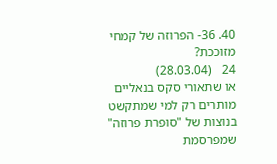40. 36- הפרוזה של קמחי מזוככת?
24   (28.03.04)
או שתאורי סקס בנאליים מותרים רק למי שמתקשט בנוצות של "סופרת פרוזה" שמפרסמת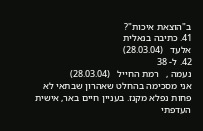ב"הוצאת איכות"?
41. כתיבה בנאלית
אלעד   (28.03.04)
42. ל- 38
נעמה ,   רמת החייל   (28.03.04)
אני מסכימה בהחלט שאהרון שבתאי לא פחות נפלא מקנז. בעניין חיים באר, אישית העדפתי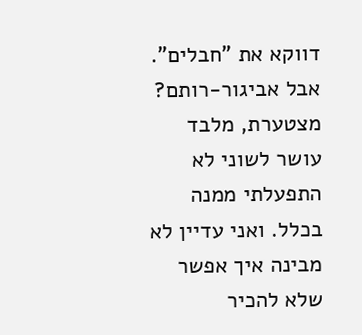דווקא את "חבלים". אבל אביגור-רותם? מצטערת, מלבד עושר לשוני לא התפעלתי ממנה בכלל. ואני עדיין לא מבינה איך אפשר שלא להכיר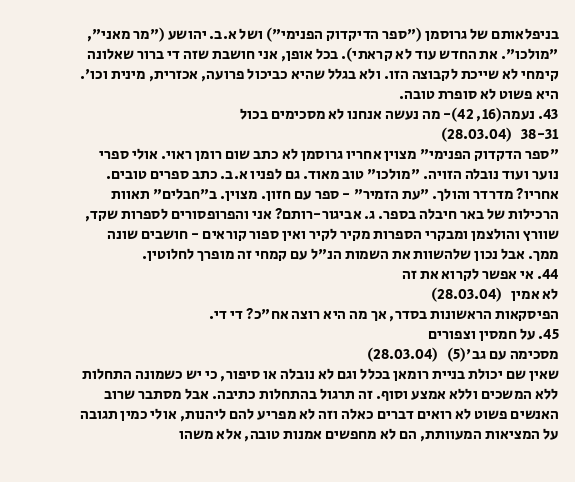בניפלאותם של גרוסמן ("ספר הדיקדוק הפנימי") ושל א.ב. יהושע ("מר מאני", "מולכו". את החדש עוד לא קראתי). בכל אופן, אני חושבת שזה די ברור שאלונה קימחי לא שייכת לקבוצה הזו. ולא בגלל שהיא כביכול פרועה, אכזרית, מינית וכו'. היא פשוט לא סופרת טובה.
43. נעמה(16, 42)- מה נעשה אנחנו לא מסכימים בכול
38-31   (28.03.04)
"ספר הדקדוק הפנימי" מצוין אחריו גרוסמן לא כתב שום רומן ראוי. אולי ספרי נוער ועוד נובלה הזויה. "מולכו" טוב מאוד. גם לפניו א.ב. כתב ספרים טובים. אחריו? מדרדר והולך. "עת הזמיר" - ספר עם חזון. מצוין. ב"חבלים" תאוות הרכילות של באר חיבלה בספר. ג. אביגור-רותם? אני והפרופסורים לספרות שקד, שוורץ והולצמן ומבקרי הספרות מקיר לקיר ואין ספור קוראים - חושבים שונה ממך. אבל נכון שלהשוות את השמות הנ"ל עם קמחי זה מופרך לחלוטין.
44. אי אפשר לקרוא את זה
לא אמין   (28.03.04)
הפיסקאות הראשונות בסדר, אך מה היא רוצה אח"כ? די די.
45. על חמסין וצפורים
מסכימה עם גב'(5)   (28.03.04)
שאין שם יכולת בניית רומאן בכלל וגם לא נובלה או סיפור, כי יש כשמונה התחלות ללא המשכים וללא אמצע וסוף. זה תרגול בהתחלות כתיבה. אבל מסתבר שרוב האנשים פשוט לא רואים דברים כאלה וזה לא מפריע להם ליהנות, אולי כמין תגובה על המציאות המעוותת, הם לא מחפשים אמנות טובה, אלא משהו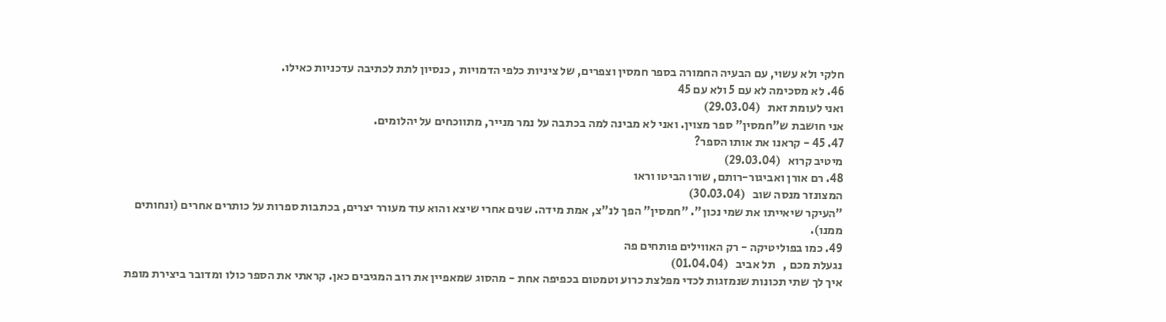חלקי ולא עשוי, עם הבעיה החמורה בספר חמסין וצפרים, של ציניות כלפי הדמויות , כנסיון לתת לכתיבה עדכניות כאילו.
46. לא מסכימה לא עם 5 ולא עם 45
ואני לעומת זאת   (29.03.04)
אני חושבת ש"חמסין" ספר מצוין. ואני לא מבינה למה בכתבה על נמר מנייר, מתווכחים על יהלומים.
47. 45 - קראנו את אותו הספר?
מיטיב קרוא   (29.03.04)
48. רם אורן ואביגור-רותם, שורו הביטו וראו
המצונזר מנסה שוב   (30.03.04)
"העיקר שיאייתו את שמי נכון". "חמסין" הפך לנ"צ, אמת מידה. שנים אחרי שיצא והוא עוד מעורר יצרים, בכתבות ספרות על כותרים אחרים (ונחותים ממנו).
49. כמו בפוליטיקה - רק האווילים פותחים פה
נגעלת מכם ,   תל אביב   (01.04.04)
איך לך שתי תכונות שנמזגות לכדי מפלצת כרוע וטמטום בכפיפה אחת - מהסוג שמאפיין את רוב המגיבים כאן. קראתי את הספר כולו ומדובר ביצירת מופת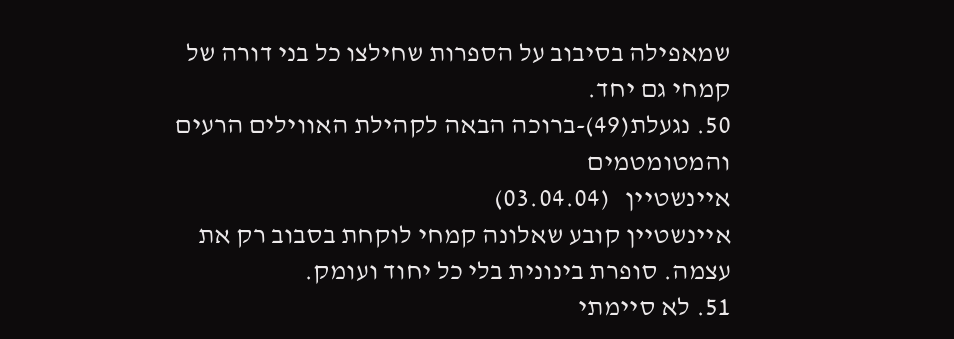שמאפילה בסיבוב על הספרות שחילצו כל בני דורה של קמחי גם יחד.
50. נגעלת(49)-ברוכה הבאה לקהילת האווילים הרעים והמטומטמים
איינשטיין   (03.04.04)
איינשטיין קובע שאלונה קמחי לוקחת בסבוב רק את עצמה. סופרת בינונית בלי כל יחוד ועומק.
51. לא סיימתי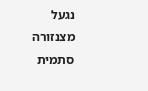נגעל מצנזורה סתמית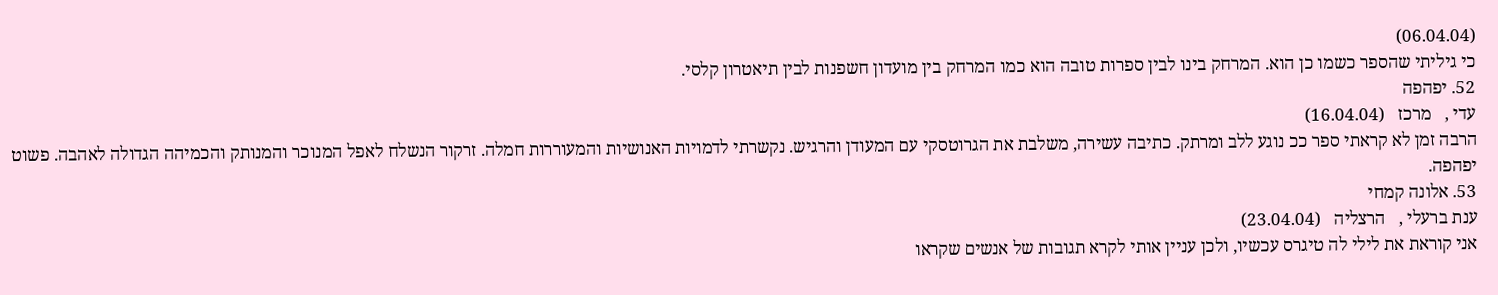(06.04.04)
כי גיליתי שהספר כשמו כן הוא. המרחק בינו לבין ספרות טובה הוא כמו המרחק בין מועדון חשפנות לבין תיאטרון קלסי.
52. יפהפה
עדי ,   מרכז   (16.04.04)
הרבה זמן לא קראתי ספר ככ נוגע ללב ומרתק. כתיבה עשירה, משלבת את הגרוטסקי עם המעודן והרגיש. נקשרתי לדמויות האנושיות והמעוררות חמלה. זרקור הנשלח לאפל המנוכר והמנותק והכמיהה הגדולה לאהבה. פשוט יפהפה.
53. אלונה קמחי
ענת ברעלי ,   הרצליה   (23.04.04)
אני קוראת את לילי לה טיגרס עכשיו, ולכן עניין אותי לקרא תגובות של אנשים שקראו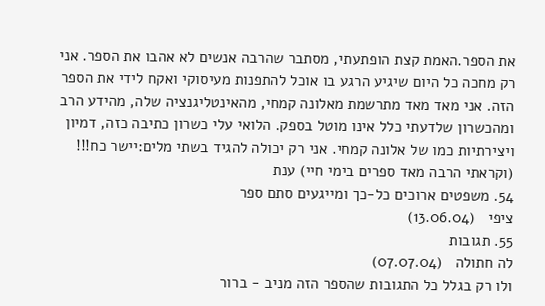את הספר.האמת קצת הופתעתי, מסתבר שהרבה אנשים לא אהבו את הספר. אני רק מחכה כל היום שיגיע הרגע בו אוכל להתפנות מעיסוקי ואקח לידי את הספר הזה. אני מאד מאד מתרשמת מאלונה קמחי, מהאינטליגנציה שלה, מהידע הרב ומהכשרון שלדעתי כלל אינו מוטל בספק. הלואי עלי כשרון כתיבה כזה, דמיון ויצירתיות כמו של אלונה קמחי. אני רק יכולה להגיד בשתי מלים:יישר כח!!! (וקראתי הרבה מאד ספרים בימי חיי) ענת
54. משפטים ארוכים כל-כך ומייגעים סתם ספר
ציפי   (13.06.04)
55. תגובות
לה חתולה   (07.07.04)
ולו רק בגלל כל התגובות שהספר הזה מניב - ברור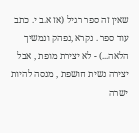שאין זה ספר רגיל (אז א.ב י. כתב עוד ספר . נקרא ,נפהק ונמשיך הלאה...) - לא יצירת מופת , אבל יצירה נשית חושפת , מנסה להיות ישרה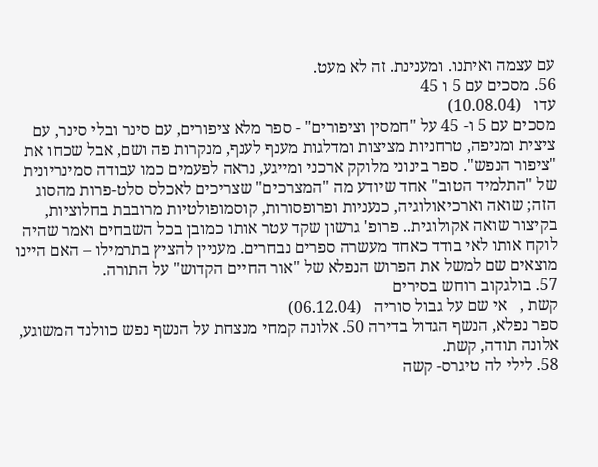עם עצמה ואיתנו. ומענינת. זה לא מעט.
56. מסכים עם 5 ו 45
עדו   (10.08.04)
מסכים עם 5 ו- 45 על "חמסין וציפורים" - ספר מלא ציפורים, עם סינר ובלי סינר, עם ציצית ומניפה, טרחניות מציצות ומדלגות מענף לענף, מנקרות פה ושם, אבל שכחו את "ציפור הנפש". ספר בינוני מלוקק ארכני ומייגע, נראה לפעמים כמו עבודה סמינריונית של "התלמיד הטוב" אחד שיודע מה "המצרכים" שצריכים לאכלס סלט-פרות מהסוג הזה; שואה וארכיאולוגיה, כנעניות ופרופסורות, קוסמופולטיות מרובבת בחלוציות, בקיצור שואה אקולוגית.. פרופ' גרשון שקד עטר אותו כמובן בכל השבחים ואמר שהיה לוקח אותו לאי בודד כאחד מעשרה ספרים נבחרים. מעניין להציץ בתרמילו – האם היינו מוצאים שם למשל את הפרוש הנפלא של "אור החיים הקדוש" על התורה.
57. בולגקוב רוחש בסירים
קשת ,   אי שם על גבול סוריה   (06.12.04)
ספר נפלא, הנשף הגדול בדירה 50. אלונה קמחי מנצחת על הנשף נפש כוולנד המשוגע, אלונה תודה, קשת.
58. לילי לה טיגרס- קשה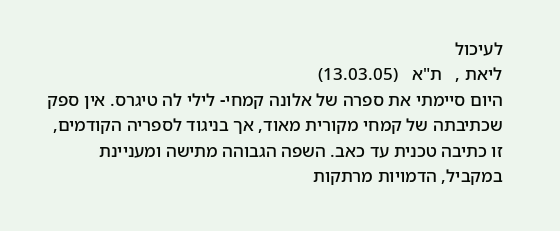לעיכול
ליאת ,   ת"א   (13.03.05)
היום סיימתי את ספרה של אלונה קמחי- לילי לה טיגרס. אין ספק שכתיבתה של קמחי מקורית מאוד, אך בניגוד לספריה הקודמים, זו כתיבה טכנית עד כאב. השפה הגבוהה מתישה ומעניינת במקביל, הדמויות מרתקות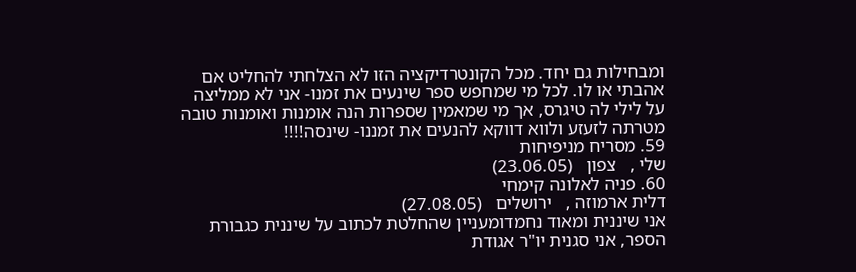ומבחילות גם יחד. מכל הקונטרדיקציה הזו לא הצלחתי להחליט אם אהבתי או לו. לכל מי שמחפש ספר שינעים את זמנו- אני לא ממליצה על לילי לה טיגרס, אך מי שמאמין שספרות הנה אומנות ואומנות טובה מטרתה לזעזע ולווא דווקא להנעים את זמננו- שינסה!!!!
59. מסריח מניפיחות
שלי ,   צפון   (23.06.05)
60. פניה לאלונה קימחי
דלית ארמוזה ,   ירושלים   (27.08.05)
אני שיננית ומאוד נחמדומעניין שהחלטת לכתוב על שיננית כגבורת הספר, אני סגנית יו"ר אגודת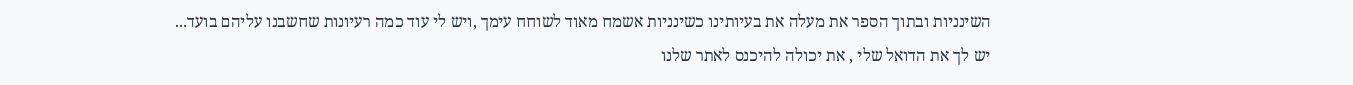השינניות ובתוך הספר את מעלה את בעיותינו כשינניות אשמח מאוד לשוחח עימך ,ויש לי עוד כמה רעיונות שחשבנו עליהם בועד... יש לך את הדואל שלי , את יכולה להיכנס לאתר שלנו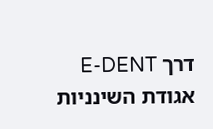דרך E-DENT אגודת השינניות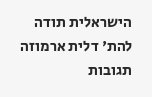הישראלית תודה להת' דלית ארמוזה
תגובות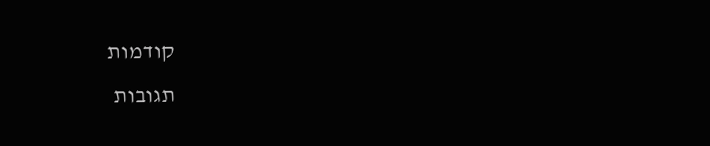קודמות
תגובות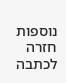נוספות
חזרה לכתבה